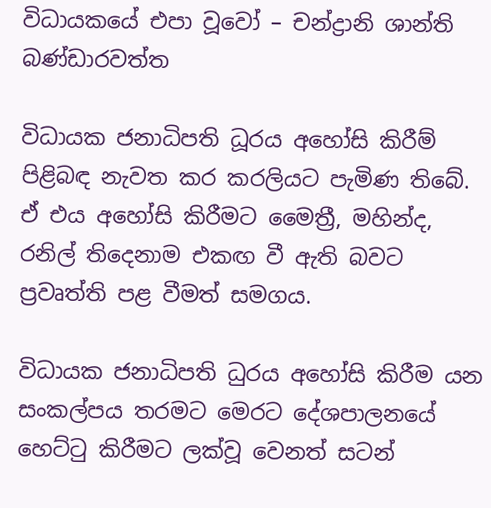විධායකයේ එපා වූවෝ – චන්ද්‍රානි ශාන්ති බණ්ඩාරවත්ත

විධායක ජනාධිපති ධූරය අහෝසි කිරීම් පිළිබඳ නැවත කර කරලියට පැමිණ තිබේ. ඒ එය අහෝසි කිරීමට මෛත්‍රී, මහින්ද, රනිල් තිදෙනාම එකඟ වී ඇති බවට ප්‍රවෘත්ති පළ වීමත් සමගය.

විධායක ජනාධිපති ධුරය අහෝසි කිරීම යන සංකල්පය තරමට මෙරට දේශපාලනයේ හෙට්ටු කිරීමට ලක්වූ වෙනත් සටන්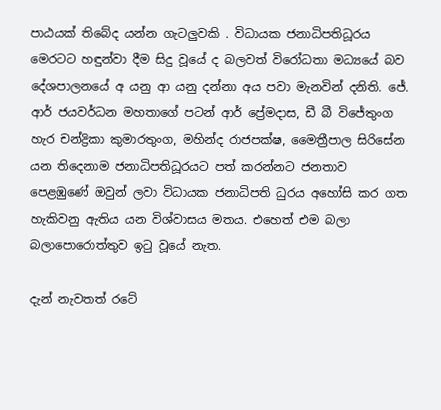පාඨයක් තිබේද යන්න ගැටලුවකි . විධායක ජනාධිපතිධූරය මෙරටට හඳුන්වා දීම සිදු වූයේ ද බලවත් විරෝධතා මධ්‍යයේ බව දේශපාලනයේ අ යනු ආ යනු දන්නා අය පවා මැනවින් දනිති. ජේ. ආර් ජයවර්ධන මහතාගේ පටන් ආර් ප්‍රේමදාස, ඩී බී විජේතුංග හැර චන්ද්‍රිකා කුමාරතුංග, මහින්ද රාජපක්ෂ, මෛත්‍රීපාල සිරිසේන යන තිදෙනාම ජනාධිපතිධූරයට පත් කරන්නට ජනතාව පෙළඹුණේ ඔවුන් ලවා විධායක ජනාධිපති ධුරය අහෝසි කර ගත හැකිවනු ඇතිය යන විශ්වාසය මතය. එහෙත් එම බලා බලාපොරොත්තුව ඉටු වූයේ නැත.

දැන් නැවතත් රටේ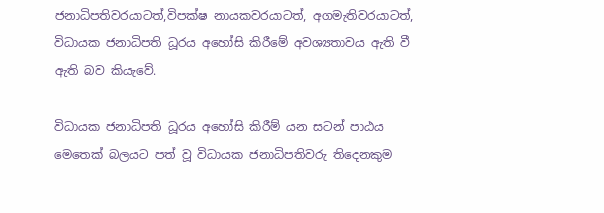ජනාධිපතිවරයාටත්,විපක්ෂ නායකවරයාටත්, අගමැතිවරයාටත්, විධායක ජනාධිපති ධූරය අහෝසි කිරීමේ අවශ්‍යතාවය ඇති වී ඇති බව කියැවේ.

විධායක ජනාධිපති ධූරය අහෝසි කිරීම් යන සටන් පාඨය මෙතෙක් බලයට පත් වූ විධායක ජනාධිපතිවරු තිදෙනකුම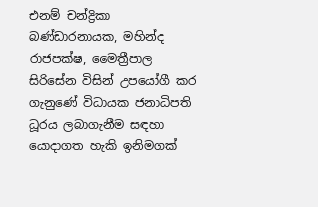එනම් චන්ද්‍රිකා බණ්ඩාරනායක, මහින්ද රාජපක්ෂ, මෛත්‍රීපාල සිරිසේන විසින් උපයෝගී කර ගැනුණේ විධායක ජනාධිපති ධූරය ලබාගැනීම සඳහා යොදාගත හැකි ඉනිමගක්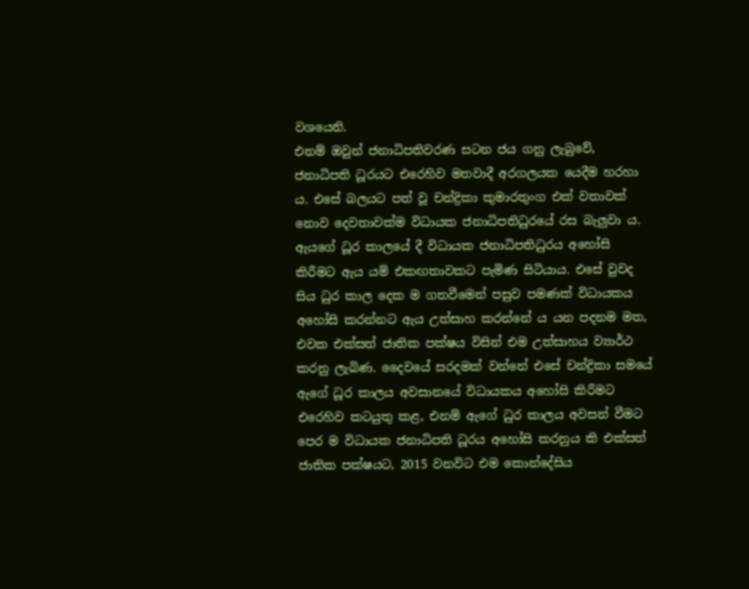වශයෙනි.
එනම් ඔවුන් ජනාධිපතිවරණ සටන ජය ගනු ලැබුවේ, ජනාධිපති ධූරයට එරෙහිව මතවාදී අරගලයක යෙදීම හරහා ය. එසේ බලයට පත් වූ චන්ද්‍රිකා කුමාරතුංග එක් වතාවක් නොව දෙවතාවක්ම විධායක ජනාධිපතිධුරයේ රස බැලුවා ය. ඇයගේ ධූර කාලයේ දී විධායක ජනාධිපතිධුරය අහෝසි කිරීමට ඇය යම් එකඟතාවකට පැමිණ සිටියාය. එසේ වුවද සිය ධුර කාල දෙක ම ගතවීමෙන් පසුව පමණක් විධායකය අහෝසි කරන්නට ඇය උත්සාහ කරන්නේ ය යන පදනම මත, එවක එක්සත් ජාතික පක්ෂය විසින් එම උත්සාහය ව්‍යාර්ථ කරනු ලැබිණ. දෛවයේ සරදමක් වන්නේ එසේ චන්ද්‍රිකා සමයේ ඇගේ ධූර කාලය අවසානයේ විධායකය අහෝසි කිරීමට එරෙහිව කටයුතු කළ, එනම් ඇගේ ධුර කාලය අවසන් වීමට පෙර ම විධායක ජනාධිපති ධූරය අහෝසි කරනුය කි එක්සත් ජාතික පක්ෂයට, 2015 වනවිට එම කොන්දේසිය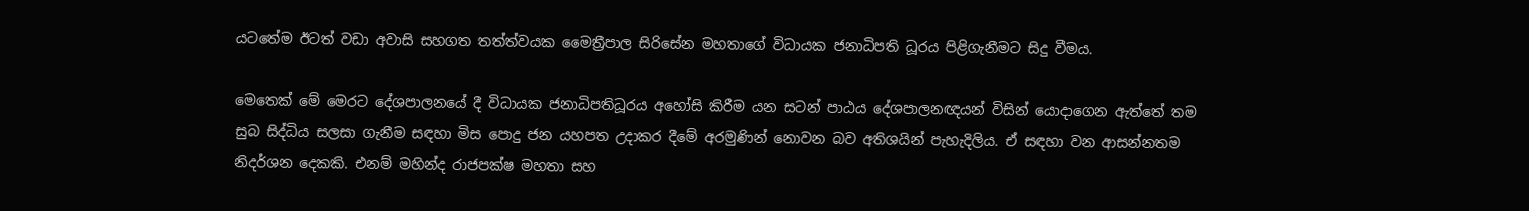යටතේම ඊටත් වඩා අවාසි සහගත තත්ත්වයක මෛත්‍රීපාල සිරිසේන මහතාගේ විධායක ජනාධිපති ධූරය පිළිගැනීමට සිදු වීමය.

මෙතෙක් මේ මෙරට දේශපාලනයේ දී විධායක ජනාධිපතිධූරය අහෝසි කිරීම යන සටන් පාඨය දේශපාලනඥයන් විසින් යොදාගෙන ඇත්තේ තම සුබ සිද්ධිය සලසා ගැනීම සඳහා මිස පොදු ජන යහපත උදාකර දීමේ අරමුණින් නොවන බව අතිශයින් පැහැදිලිය. ඒ සඳහා වන ආසන්නතම නිදර්ශන දෙකකි. එනම් මහින්ද රාජපක්ෂ මහතා සහ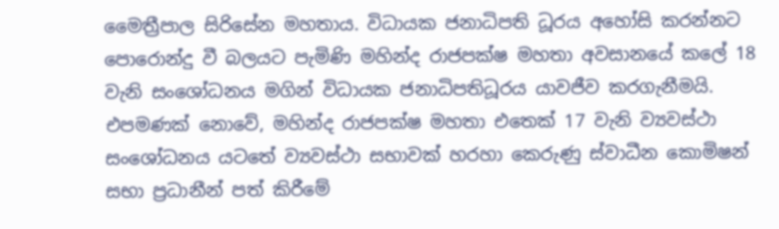මෛත්‍රීපාල සිරිසේන මහතාය. විධායක ජනාධිපති ධූරය අහෝසි කරන්නට පොරොන්දු වී බලයට පැමිණි මහින්ද රාජපක්ෂ මහතා අවසානයේ කලේ 18 වැනි සංශෝධනය මගින් විධායක ජනාධිපතිධූරය යාවජීව කරගැනීමයි. එපමණක් නොවේ, මහින්ද රාජපක්ෂ මහතා එතෙක් 17 වැනි ව්‍යවස්ථා සංශෝධනය යටතේ ව්‍යවස්ථා සභාවක් හරහා කෙරුණු ස්වාධීන කොමිෂන් සභා ප්‍රධානීන් පත් කිරීමේ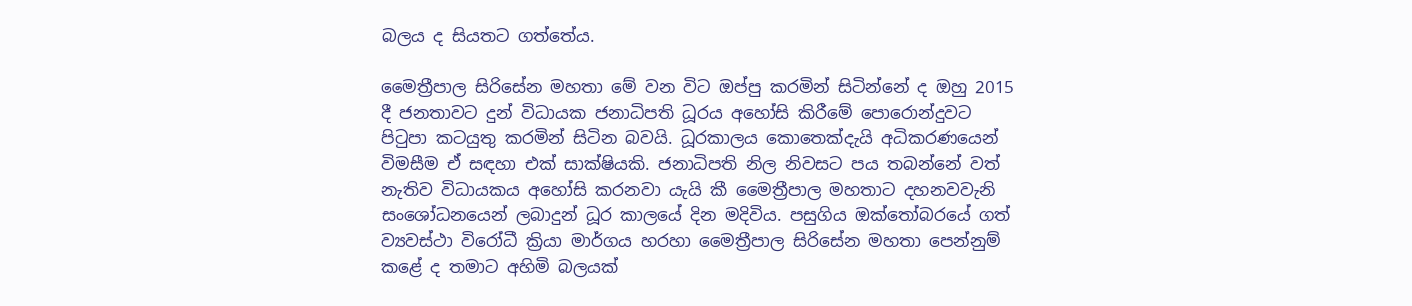බලය ද සියතට ගත්තේය.

මෛත්‍රීපාල සිරිසේන මහතා මේ වන විට ඔප්පු කරමින් සිටින්නේ ද ඔහු 2015 දී ජනතාවට දුන් විධායක ජනාධිපති ධූරය අහෝසි කිරීමේ පොරොන්දුවට පිටුපා කටයුතු කරමින් සිටින බවයි. ධූරකාලය කොතෙක්දැයි අධිකරණයෙන් විමසීම ඒ සඳහා එක් සාක්ෂියකි. ජනාධිපති නිල නිවසට පය තබන්නේ වත් නැතිව විධායකය අහෝසි කරනවා යැයි කී මෛත්‍රීපාල මහතාට දහනවවැනි සංශෝධනයෙන් ලබාදුන් ධූර කාලයේ දින මදිවිය. පසුගිය ඔක්තෝබරයේ ගත්
ව්‍යවස්ථා විරෝධී ක්‍රියා මාර්ගය හරහා මෛත්‍රීපාල සිරිසේන මහතා පෙන්නුම් කළේ ද තමාට අහිමි බලයක්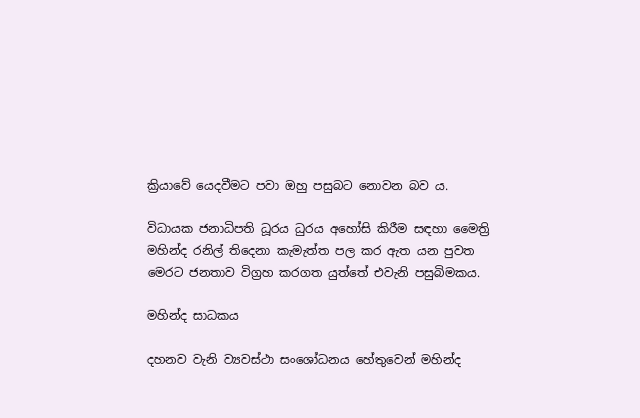ක්‍රියාවේ යෙදවීමට පවා ඔහු පසුබට නොවන බව ය.

විධායක ජනාධිපති ධූරය ධුරය අහෝසි කිරීම සඳහා මෛත්‍රි මහින්ද රනිල් තිදෙනා කැමැත්ත පල කර ඇත යන පුවත මෙරට ජනතාව විග්‍රහ කරගත යුත්තේ එවැනි පසුබිමකය.

මහින්ද සාධකය

දහනව වැනි ව්‍යවස්ථා සංශෝධනය හේතුවෙන් මහින්ද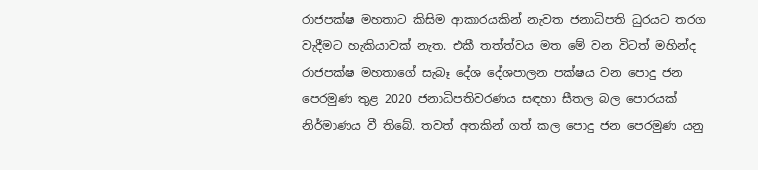රාජපක්ෂ මහතාට කිසිම ආකාරයකින් නැවත ජනාධිපති ධුරයට තරග වැදීමට හැකියාවක් නැත. එකී තත්ත්වය මත මේ වන විටත් මහින්ද රාජපක්ෂ මහතාගේ සැබෑ දේශ දේශපාලන පක්ෂය වන පොදු ජන පෙරමුණ තුළ 2020 ජනාධිපතිවරණය සඳහා සීතල බල පොරයක් නිර්මාණය වී තිබේ. තවත් අතකින් ගත් කල පොදු ජන පෙරමුණ යනු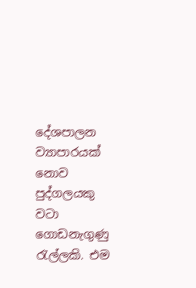දේශපාලන ව්‍යාපාරයක් නොව පුද්ගලයකු වටා ගොඩනැගුණු රැල්ලකි. එම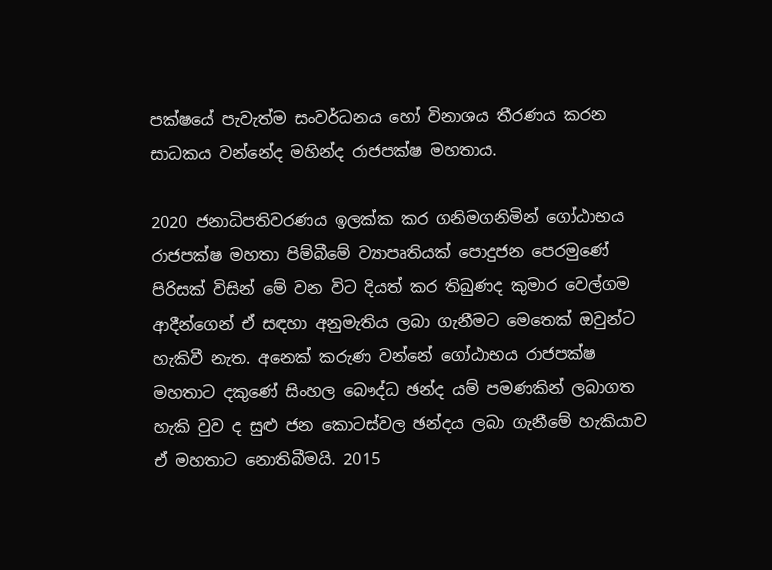පක්ෂයේ පැවැත්ම සංවර්ධනය හෝ විනාශය තීරණය කරන සාධකය වන්නේද මහින්ද රාජපක්ෂ මහතාය.

2020 ජනාධිපතිවරණය ඉලක්ක කර ගනිමගනිමින් ගෝඨාභය රාජපක්ෂ මහතා පිම්බීමේ ව්‍යාපෘතියක් පොදුජන පෙරමුණේ පිරිසක් විසින් මේ වන විට දියත් කර තිබුණද කුමාර වෙල්ගම ආදීන්ගෙන් ඒ සඳහා අනුමැතිය ලබා ගැනීමට මෙතෙක් ඔවුන්ට හැකිවී නැත. අනෙක් කරුණ වන්නේ ගෝඨාභය රාජපක්ෂ මහතාට දකුණේ සිංහල බෞද්ධ ඡන්ද යම් පමණකින් ලබාගත හැකි වුව ද සුළු ජන කොටස්වල ඡන්දය ලබා ගැනීමේ හැකියාව ඒ මහතාට නොතිබීමයි. 2015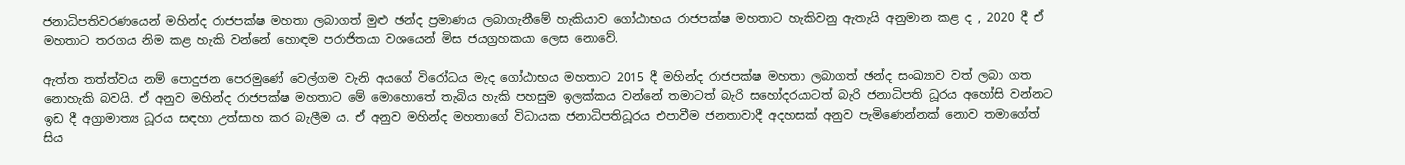ජනාධිපතිවරණයෙන් මහින්ද රාජපක්ෂ මහතා ලබාගත් මුළු ඡන්ද ප්‍රමාණය ලබාගැනීමේ හැකියාව ගෝඨාභය රාජපක්ෂ මහතාට හැකිවනු ඇතැයි අනුමාන කළ ද , 2020 දී ඒ මහතාට තරගය නිම කළ හැකි වන්නේ හොඳම පරාජිතයා වශයෙන් මිස ජයග්‍රහකයා ලෙස නොවේ.

ඇත්ත තත්ත්වය නම් පොදුජන පෙරමුණේ වෙල්ගම වැනි අයගේ විරෝධය මැද ගෝඨාභය මහතාට 2015 දී මහින්ද රාජපක්ෂ මහතා ලබාගත් ඡන්ද සංඛ්‍යාව වත් ලබා ගත නොහැකි බවයි. ඒ අනුව මහින්ද රාජපක්ෂ මහතාට මේ මොහොතේ තැබිය හැකි පහසුම ඉලක්කය වන්නේ තමාටත් බැරි සහෝදරයාටත් බැරි ජනාධිපති ධූරය අහෝසි වන්නට ඉඩ දී අග්‍රාමාත්‍ය ධූරය සඳහා උත්සාහ කර බැලීම ය. ඒ අනුව මහින්ද මහතාගේ විධායක ජනාධිපතිධූරය එපාවීම ජනතාවාදී අදහසක් අනුව පැමිණෙන්නක් නොව තමාගේත් සිය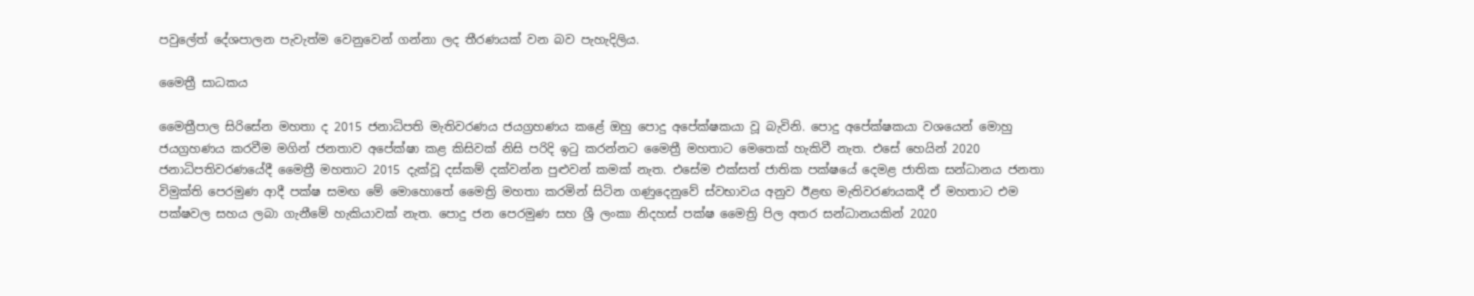පවුලේත් දේශපාලන පැවැත්ම වෙනුවෙන් ගන්නා ලද තීරණයක් වන බව පැහැදිලිය.

මෛත්‍රී සාධකය

මෛත්‍රීපාල සිරිසේන මහතා ද 2015 ජනාධිපති මැතිවරණය ජයග්‍රහණය කළේ ඔහු පොදු අපේක්ෂකයා වූ බැවිනි. පොදු අපේක්ෂකයා වශයෙන් මොහු ජයග්‍රහණය කරවීම මගින් ජනතාව අපේක්ෂා කළ කිසිවක් නිසි පරිදි ඉටු කරන්නට මෛත්‍රී මහතාට මෙතෙක් හැකිවී නැත. එසේ හෙයින් 2020 ජනාධිපතිවරණයේදී මෛත්‍රී මහතාට 2015 දැක්වූ දස්කම් දක්වන්න පුළුවන් කමක් නැත. එසේම එක්සත් ජාතික පක්ෂයේ දෙමළ ජාතික සන්ධානය ජනතා විමුක්ති පෙරමුණ ආදී පක්ෂ සමඟ මේ මොහොතේ මෛත්‍රි මහතා කරමින් සිටින ගණුදෙනුවේ ස්වභාවය අනුව ඊළඟ මැතිවරණයකදී ඒ මහතාට එම පක්ෂවල සහය ලබා ගැනීමේ හැකියාවක් නැත. පොදු ජන පෙරමුණ සහ ශ්‍රී ලංකා නිදහස් පක්ෂ මෛත්‍රි පිල අතර සන්ධානයකින් 2020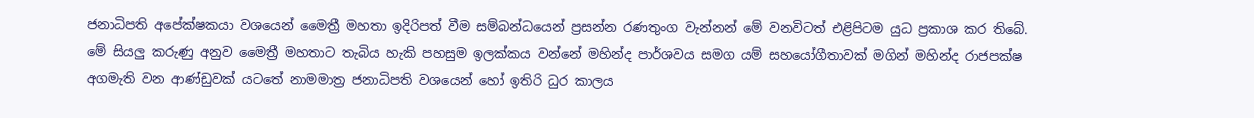ජනාධිපති අපේක්ෂකයා වශයෙන් මෛත්‍රී මහතා ඉදිරිපත් වීම සම්බන්ධයෙන් ප්‍රසන්න රණතුංග වැන්නන් මේ වනවිටත් එළිපිටම යුධ ප්‍රකාශ කර තිබේ. මේ සියලු කරුණු අනුව මෛත්‍රී මහතාට තැබිය හැකි පහසුම ඉලක්කය වන්නේ මහින්ද පාර්ශවය සමග යම් සහයෝගීතාවක් මගින් මහින්ද රාජපක්ෂ අගමැති වන ආණ්ඩුවක් යටතේ නාමමාත්‍ර ජනාධිපති වශයෙන් හෝ ඉතිරි ධුර කාලය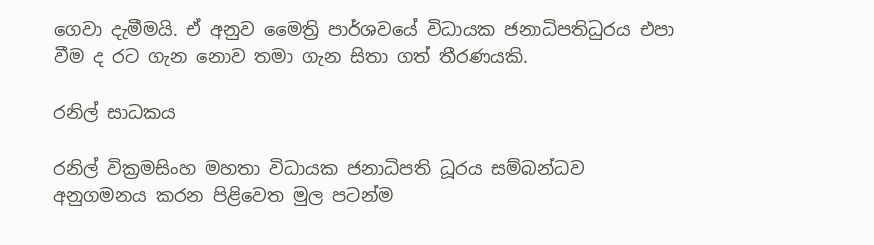ගෙවා දැමීමයි. ඒ අනුව මෛත්‍රි පාර්ශවයේ විධායක ජනාධිපතිධුරය එපා වීම ද රට ගැන නොව තමා ගැන සිතා ගත් තීරණයකි.

රනිල් සාධකය

රනිල් වික්‍රමසිංහ මහතා විධායක ජනාධිපති ධූරය සම්බන්ධව අනුගමනය කරන පිළිවෙත මුල පටන්ම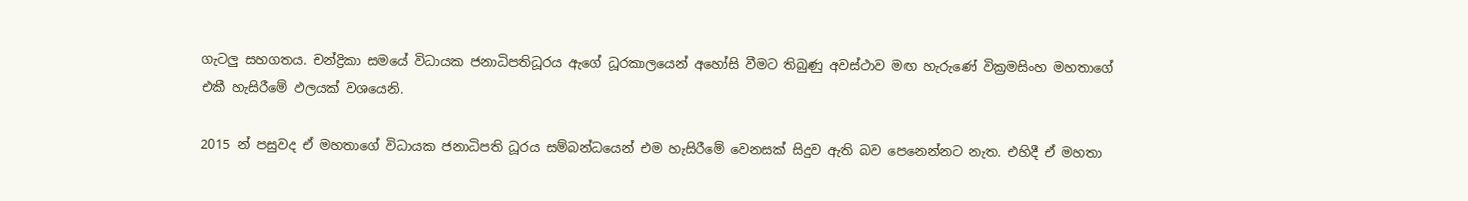ගැටලු සහගතය. චන්ද්‍රිකා සමයේ විධායක ජනාධිපතිධූරය ඇගේ ධූරකාලයෙන් අහෝසි වීමට තිබුණු අවස්ථාව මඟ හැරුණේ වික්‍රමසිංහ මහතාගේ එකී හැසිරීමේ ඵලයක් වශයෙනි.

2015 න් පසුවද ඒ මහතාගේ විධායක ජනාධිපති ධූරය සම්බන්ධයෙන් එම හැසිරීමේ වෙනසක් සිදුව ඇති බව පෙනෙන්නට නැත. එහිදී ඒ මහතා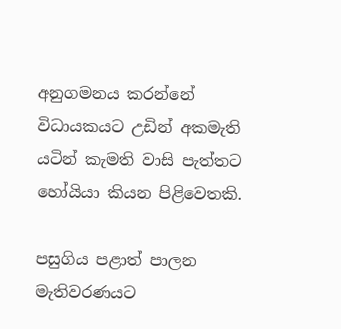අනුගමනය කරන්නේ විධායකයට උඩින් අකමැති යටින් කැමති වාසි පැත්තට හෝයියා කියන පිළිවෙතකි.

පසුගිය පළාත් පාලන මැතිවරණයට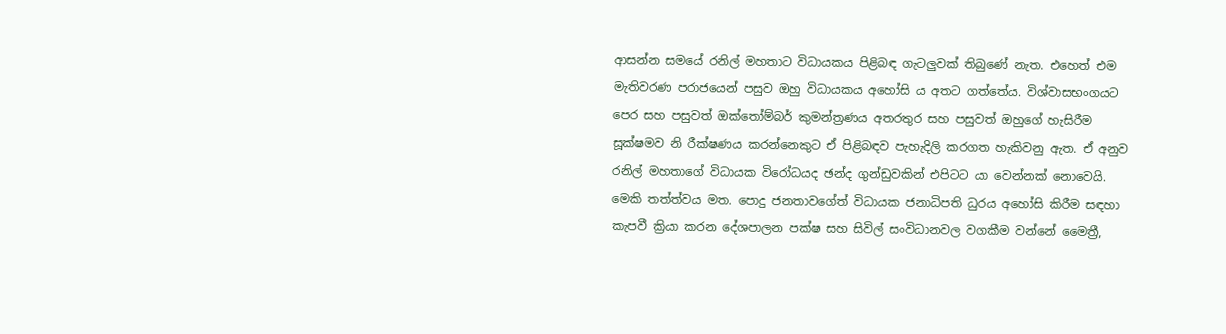ආසන්න සමයේ රනිල් මහතාට විධායකය පිළිබඳ ගැටලුවක් තිබුණේ නැත. එහෙත් එම මැතිවරණ පරාජයෙන් පසුව ඔහු විධායකය අහෝසි ය අතට ගත්තේය. විශ්වාසභංගයට පෙර සහ පසුවත් ඔක්තෝම්බර් කුමන්ත්‍රණය අතරතුර සහ පසුවත් ඔහුගේ හැසිරීම සූක්ෂමව නි රීක්ෂණය කරන්නෙකුට ඒ පිළිබඳව පැහැදිලි කරගත හැකිවනු ඇත. ඒ අනුව රනිල් මහතාගේ විධායක විරෝධයද ඡන්ද ගුන්ඩුවකින් එපිටට යා වෙන්නක් නොවෙයි. මෙකි තත්ත්වය මත. පොදු ජනතාවගේත් විධායක ජනාධිපති ධුරය අහෝසි කිරීම සඳහා කැපවී ක්‍රියා කරන දේශපාලන පක්ෂ සහ සිවිල් සංවිධානවල වගකීම වන්නේ මෛත්‍රී,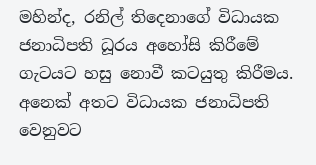මහින්ද, රනිල් තිදෙනාගේ විධායක ජනාධිපති ධූරය අහෝසි කිරීමේ ගැටයට හසු නොවී කටයුතු කිරීමය. අනෙක් අතට විධායක ජනාධිපති වෙනුවට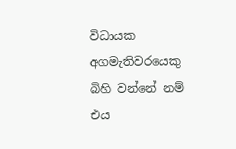විධායක අගමැතිවරයෙකු බිහි වන්නේ නම් එය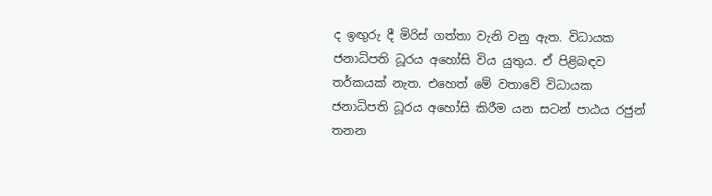ද ඉඟුරු දී මිරිස් ගත්තා වැනි වනු ඇත. විධායක ජනාධිපති ධූරය අහෝසි විය යුතුය. ඒ පිළිබඳව තර්කයක් නැත. එහෙත් මේ වතාවේ විධායක ජනාධිපති ධූරය අහෝසි කිරීම යන සටන් පාඨය රජුන් තනන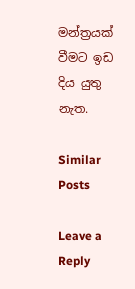මන්ත්‍රයක් වීමට ඉඩ දිය යුතු නැත.

Similar Posts

Leave a Reply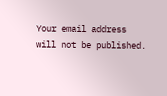Your email address will not be published.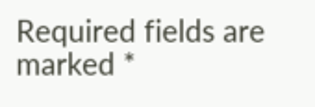Required fields are marked *